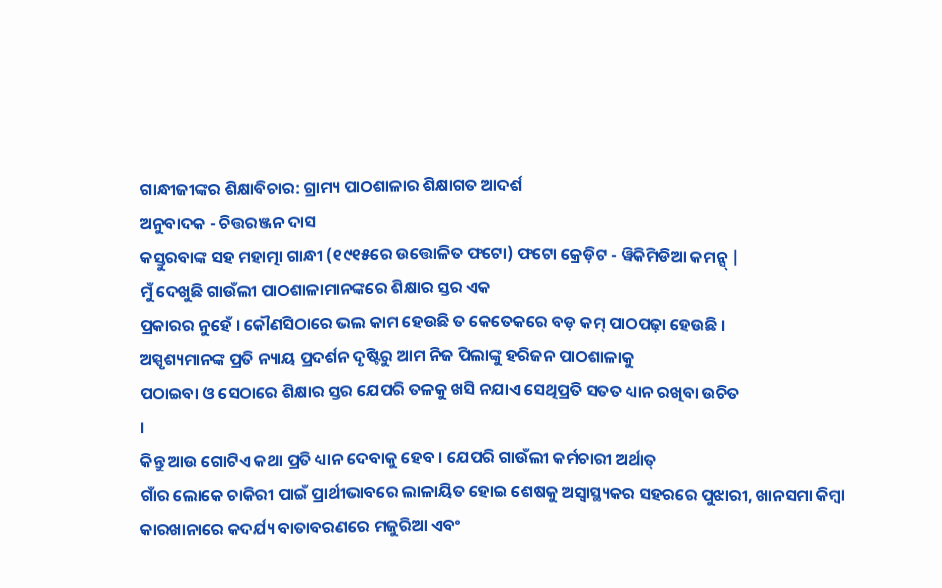ଗାନ୍ଧୀଜୀଙ୍କର ଶିକ୍ଷାବିଚାର: ଗ୍ରାମ୍ୟ ପାଠଶାଳାର ଶିକ୍ଷାଗତ ଆଦର୍ଶ
ଅନୁବାଦକ - ଚିତ୍ତରଞ୍ଜନ ଦାସ
କସ୍ତୁରବାଙ୍କ ସହ ମହାତ୍ମା ଗାନ୍ଧୀ (୧୯୧୫ରେ ଉତ୍ତୋଳିତ ଫଟୋ) ଫଟୋ କ୍ରେଡ଼ିଟ - ୱିକିମିଡିଆ କମନ୍ସ୍ |
ମୁଁ ଦେଖୁଛି ଗାଉଁଲୀ ପାଠଶାଳାମାନଙ୍କରେ ଶିକ୍ଷାର ସ୍ତର ଏକ
ପ୍ରକାରର ନୁହେଁ । କୌଣସିଠାରେ ଭଲ କାମ ହେଉଛି ତ କେତେକରେ ବଡ଼ କମ୍ ପାଠପଢ଼ା ହେଉଛି ।
ଅସ୍ପୃଶ୍ୟମାନଙ୍କ ପ୍ରତି ନ୍ୟାୟ ପ୍ରଦର୍ଶନ ଦୃଷ୍ଟିରୁ ଆମ ନିଜ ପିଲାଙ୍କୁ ହରିଜନ ପାଠଶାଳାକୁ
ପଠାଇବା ଓ ସେଠାରେ ଶିକ୍ଷାର ସ୍ତର ଯେପରି ତଳକୁ ଖସି ନଯାଏ ସେଥିପ୍ରତି ସତତ ଧ୍ୟାନ ରଖିବା ଉଚିତ
।
କିନ୍ତୁ ଆଉ ଗୋଟିଏ କଥା ପ୍ରତି ଧ୍ୟାନ ଦେବାକୁ ହେବ । ଯେପରି ଗାଉଁଲୀ କର୍ମଚାରୀ ଅର୍ଥାତ୍
ଗାଁର ଲୋକେ ଚାକିରୀ ପାଇଁ ପ୍ରାର୍ଥୀଭାବରେ ଲାଳାୟିତ ହୋଇ ଶେଷକୁ ଅସ୍ୱାସ୍ଥ୍ୟକର ସହରରେ ପୁଝାରୀ, ଖାନସମା କିମ୍ୱା କାରଖାନାରେ କଦର୍ଯ୍ୟ ବାତାବରଣରେ ମଜୁରିଆ ଏବଂ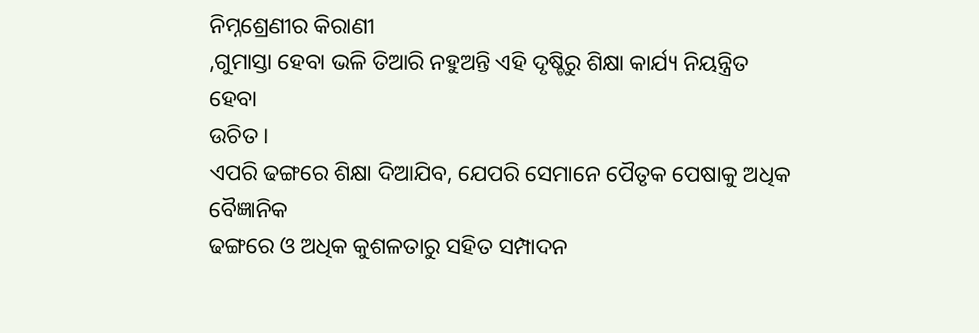ନିମ୍ନଶ୍ରେଣୀର କିରାଣୀ
,ଗୁମାସ୍ତା ହେବା ଭଳି ତିଆରି ନହୁଅନ୍ତି ଏହି ଦୃଷ୍ଚିରୁ ଶିକ୍ଷା କାର୍ଯ୍ୟ ନିୟନ୍ତ୍ରିତ ହେବା
ଉଚିତ ।
ଏପରି ଢଙ୍ଗରେ ଶିକ୍ଷା ଦିଆଯିବ, ଯେପରି ସେମାନେ ପୈତୃକ ପେଷାକୁ ଅଧିକ ବୈଜ୍ଞାନିକ
ଢଙ୍ଗରେ ଓ ଅଧିକ କୁଶଳତାରୁ ସହିତ ସମ୍ପାଦନ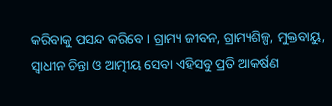କରିବାକୁ ପସନ୍ଦ କରିବେ । ଗ୍ରାମ୍ୟ ଜୀବନ, ଗ୍ରାମ୍ୟଶିଳ୍ପ, ମୁକ୍ତବାୟୁ, ସ୍ୱାଧୀନ ଚିନ୍ତା ଓ ଆତ୍ମୀୟ ସେବା ଏହିସବୁ ପ୍ରତି ଆକର୍ଷଣ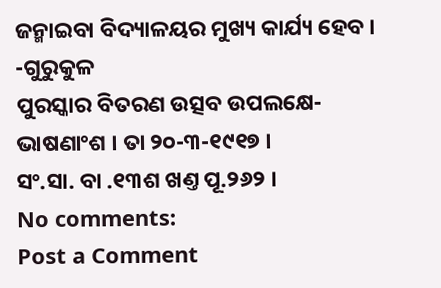ଜନ୍ମାଇବା ବିଦ୍ୟାଳୟର ମୁଖ୍ୟ କାର୍ଯ୍ୟ ହେବ ।
-ଗୁରୁକୁଳ
ପୁରସ୍କାର ବିତରଣ ଉତ୍ସବ ଉପଲକ୍ଷେ-ଭାଷଣାଂଶ । ତା ୨୦-୩-୧୯୧୭ ।
ସଂ.ସା. ବା .୧୩ଶ ଖଣ୍ତ ପୂ.୨୬୨ ।
No comments:
Post a Comment